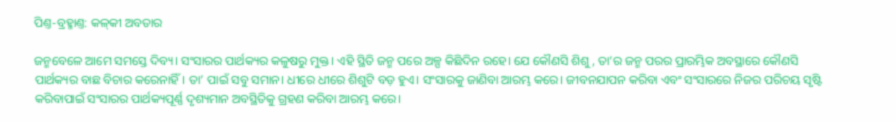ପିଣ୍ତ-ବ୍ରହ୍ମାଣ୍ତ: କଳ୍‌କୀ ଅବତାର

ଜନ୍ମବେଳେ ଆମେ ସମସ୍ତେ ଦିବ୍ୟ। ସଂସାରର ପାର୍ଥକ୍ୟର କଳୁଷରୁ ମୁକ୍ତ। ଏହି ସ୍ଥିତି ଜନ୍ମ ପରେ ଅଳ୍ପ କିଛିଦିନ ରହେ। ଯେ କୌଣସି ଶିଶୁ, ତା’ର ଜନ୍ମ ପରର ପ୍ରାରମ୍ଭିକ ଅବସ୍ଥାରେ କୌଣସି ପାର୍ଥକ୍ୟର ବାଛ ବିଚାର କରେନାହିଁ। ତା’ ପାଇଁ ସବୁ ସମାନ। ଧୀରେ ଧୀରେ ଶିଶୁଟି ବଡ଼ ହୁଏ। ସଂସାରକୁ ଜାଣିବା ଆରମ୍ଭ କରେ। ଜୀବନଯାପନ କରିବା ଏବଂ ସଂସାରରେ ନିଜର ପରିଚୟ ସୃଷ୍ଟି କରିବାପାଇଁ ସଂସାରର ପାର୍ଥକ୍ୟପୂର୍ଣ୍ଣ ଦୃଶ୍ୟମାନ ଅବସ୍ଥିତିକୁ ଗ୍ରହଣ କରିବା ଆରମ୍ଭ କରେ।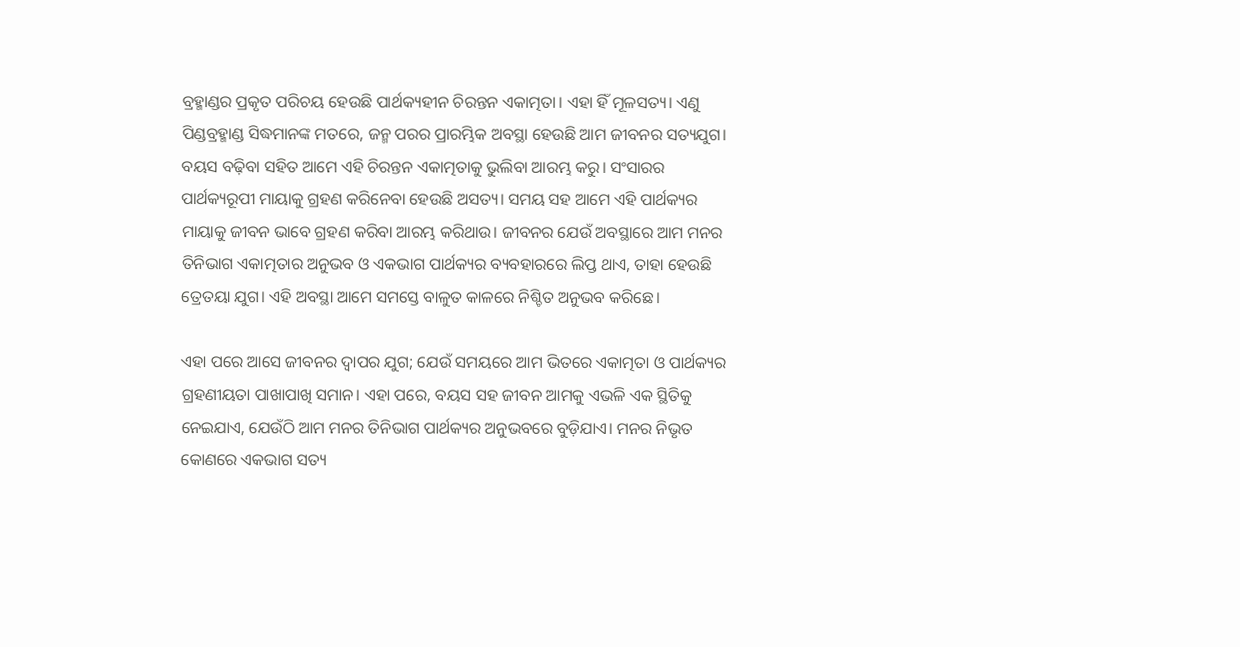ବ୍ରହ୍ମାଣ୍ଡର ପ୍ରକୃତ ପରିଚୟ ହେଉଛି ପାର୍ଥକ୍ୟହୀନ ଚିରନ୍ତନ ଏକାତ୍ମତା। ଏହା ହିଁ ମୂଳସତ୍ୟ। ଏଣୁ ପିଣ୍ଡବ୍ରହ୍ମାଣ୍ଡ ସିଦ୍ଧମାନଙ୍କ ମତରେ, ଜନ୍ମ ପରର ପ୍ରାରମ୍ଭିକ ଅବସ୍ଥା ହେଉଛି ଆମ ଜୀବନର ସତ୍ୟଯୁଗ। ବୟସ ବଢ଼ିବା ସହିତ ଆମେ ଏହି ଚିରନ୍ତନ ଏକାତ୍ମତାକୁ ଭୁଲିବା ଆରମ୍ଭ କରୁ। ସଂସାରର ପାର୍ଥକ୍ୟରୂପୀ ମାୟାକୁ ଗ୍ରହଣ କରିନେବା ହେଉଛି ଅସତ୍ୟ। ସମୟ ସହ ଆମେ ଏହି ପାର୍ଥକ୍ୟର ମାୟାକୁ ଜୀବନ ଭାବେ ଗ୍ରହଣ କରିବା ଆରମ୍ଭ କରିଥାଉ। ଜୀବନର ଯେଉଁ ଅବସ୍ଥାରେ ଆମ ମନର ତିନିଭାଗ ଏକାତ୍ମତାର ଅନୁଭବ ଓ ଏକଭାଗ ପାର୍ଥକ୍ୟର ବ୍ୟବହାରରେ ଲିପ୍ତ ଥାଏ, ତାହା ହେଉଛି ତ୍ରେତୟା ଯୁଗ। ଏହି ଅବସ୍ଥା ଆମେ ସମସ୍ତେ ବାଳୁତ କାଳରେ ନିଶ୍ଚିତ ଅନୁଭବ କରିଛେ।

ଏହା ପରେ ଆସେ ଜୀବନର ଦ୍ୱାପର ଯୁଗ; ଯେଉଁ ସମୟରେ ଆମ ଭିତରେ ଏକାତ୍ମତା ଓ ପାର୍ଥକ୍ୟର ଗ୍ରହଣୀୟତା ପାଖାପାଖି ସମାନ। ଏହା ପରେ, ବୟସ ସହ ଜୀବନ ଆମକୁ ଏଭଳି ଏକ ସ୍ଥିତିକୁ ନେଇଯାଏ, ଯେଉଁଠି ଆମ ମନର ତିନିଭାଗ ପାର୍ଥକ୍ୟର ଅନୁଭବରେ ବୁଡ଼ିଯାଏ। ମନର ନିଭୃତ କୋଣରେ ଏକଭାଗ ସତ୍ୟ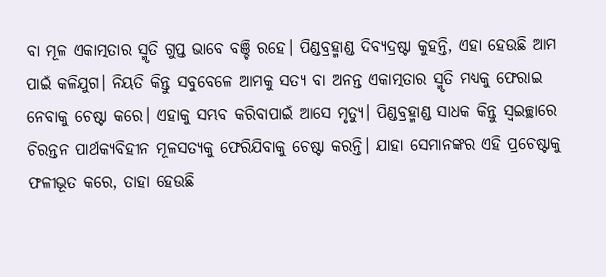ବା ମୂଳ ଏକାତ୍ମତାର ସ୍ମୃତି ଗୁପ୍ତ ଭାବେ ବଞ୍ଚି ରହେ। ପିଣ୍ଡବ୍ରହ୍ମାଣ୍ଡ ଦିବ୍ୟଦ୍ରଷ୍ଟା କୁହନ୍ତି, ଏହା ହେଉଛି ଆମ ପାଇଁ କଳିଯୁଗ। ନିୟତି କିନ୍ତୁ ସବୁବେଳେ ଆମକୁ ସତ୍ୟ ବା ଅନନ୍ତ ଏକାତ୍ମତାର ସ୍ମୃତି ମଧ୍ୟକୁ ଫେରାଇ ନେବାକୁ ଚେଷ୍ଟା କରେ। ଏହାକୁ ସମ୍ଭବ କରିବାପାଇଁ ଆସେ ମୃତ୍ୟୁ। ପିଣ୍ଡବ୍ରହ୍ମାଣ୍ଡ ସାଧକ କିନ୍ତୁ ସ୍ୱଇଚ୍ଛାରେ ଚିରନ୍ତନ ପାର୍ଥକ୍ୟବିହୀନ ମୂଳସତ୍ୟକୁ ଫେରିଯିବାକୁ ଚେଷ୍ଟା କରନ୍ତି। ଯାହା ସେମାନଙ୍କର ଏହି ପ୍ରଚେଷ୍ଟାକୁ ଫଳୀଭୂତ କରେ, ତାହା ହେଉଛି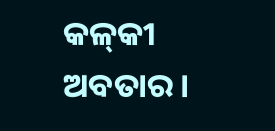କଳ୍‌କୀ ଅବତାର।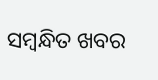ସମ୍ବନ୍ଧିତ ଖବର